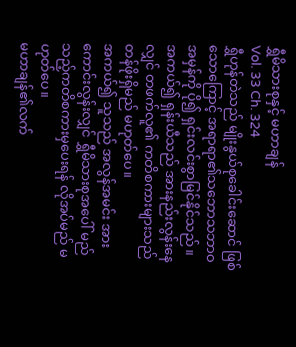ရွှီမိသားစုနှင့် မဟာချန်
Vol. 33 Ch. 324
ရွှီဟုန်တဲသည် မျိုးနွယ်စုခေါင်းဆောင် ဖြစ်သောကြောင့် အရာရာ၏သဘောသဘာဝအမှန်ကို ပို၍ ရှင်းလင်းစွာမြင်နိုင်သည်။
အကယ်၍ ရှန်းယီသည် အားနည်းလွန်းနေလျှင် တဖက်လူ၏ ကတိစကားများသည် တန်ဖိုးရှိမည် မဟုတ်ပေ။
အကယ်၍ သူသည် အလွန်အမင်း အားကောင်းလွန်းလျှင် ရွှီမိသားစုအပေါ် မည်သည့်ကတိစကားမှပေးရန် လိုအပ်မည် မဟုတ်ပေ။
မဟာချန်၏လက်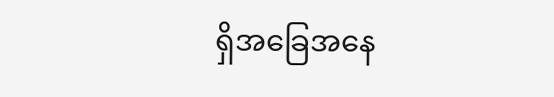ရှိအခြေအနေ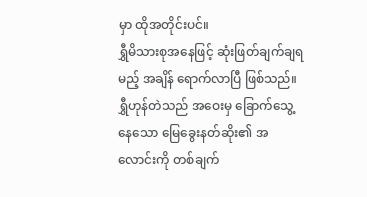မှာ ထိုအတိုင်းပင်။
ရွှီမိသားစုအနေဖြင့် ဆုံးဖြတ်ချက်ချရမည့် အချိန် ရောက်လာပြီ ဖြစ်သည်။
ရွှီဟုန်တဲသည် အဝေးမှ ခြောက်သွေ့နေသော မြေခွေးနတ်ဆိုး၏ အလောင်းကို တစ်ချက်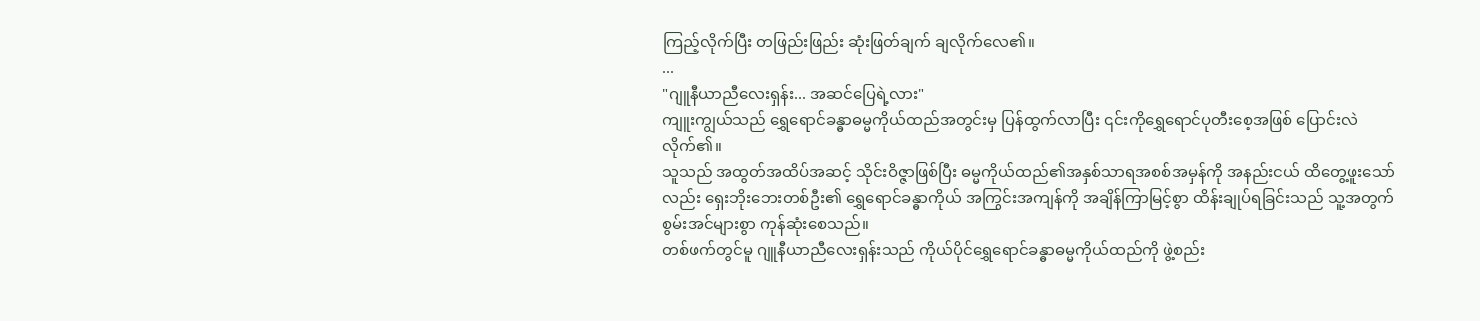ကြည့်လိုက်ပြီး တဖြည်းဖြည်း ဆုံးဖြတ်ချက် ချလိုက်လေ၏။
...
"ဂျူနီယာညီလေးရှန်း... အဆင်ပြေရဲ့လား"
ကျူးကျွယ်သည် ရွှေရောင်ခန္ဓာဓမ္မကိုယ်ထည်အတွင်းမှ ပြန်ထွက်လာပြီး ၎င်းကိုရွှေရောင်ပုတီးစေ့အဖြစ် ပြောင်းလဲလိုက်၏။
သူသည် အထွတ်အထိပ်အဆင့် သိုင်းဝိဇ္ဇာဖြစ်ပြီး ဓမ္မကိုယ်ထည်၏အနှစ်သာရအစစ်အမှန်ကို အနည်းငယ် ထိတွေ့ဖူးသော်လည်း ရှေးဘိုးဘေးတစ်ဦး၏ ရွှေရောင်ခန္ဓာကိုယ် အကြွင်းအကျန်ကို အချိန်ကြာမြင့်စွာ ထိန်းချုပ်ရခြင်းသည် သူ့အတွက် စွမ်းအင်များစွာ ကုန်ဆုံးစေသည်။
တစ်ဖက်တွင်မူ ဂျူနီယာညီလေးရှန်းသည် ကိုယ်ပိုင်ရွှေရောင်ခန္ဓာဓမ္မကိုယ်ထည်ကို ဖွဲ့စည်း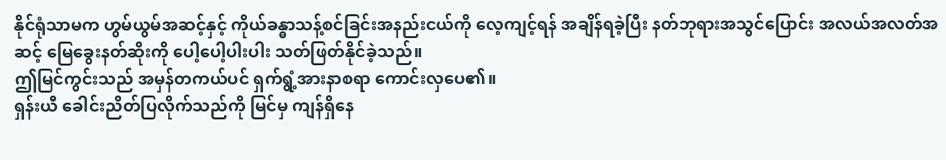နိုင်ရုံသာမက ဟွမ်ယွမ်အဆင့်နှင့် ကိုယ်ခန္ဓာသန့်စင်ခြင်းအနည်းငယ်ကို လေ့ကျင့်ရန် အချိန်ရခဲ့ပြီး နတ်ဘုရားအသွင်ပြောင်း အလယ်အလတ်အဆင့် မြေခွေးနတ်ဆိုးကို ပေါ့ပေါ့ပါးပါး သတ်ဖြတ်နိုင်ခဲ့သည်။
ဤမြင်ကွင်းသည် အမှန်တကယ်ပင် ရှက်ရွံ့အားနာစရာ ကောင်းလှပေ၏။
ရှန်းယီ ခေါင်းညိတ်ပြလိုက်သည်ကို မြင်မှ ကျန်ရှိနေ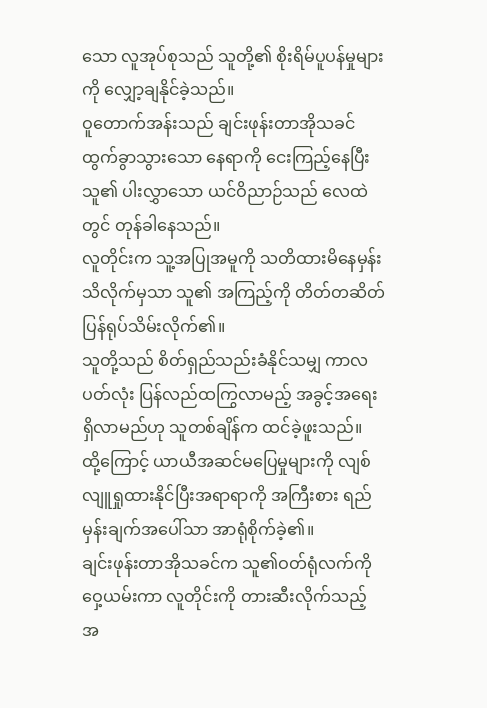သော လူအုပ်စုသည် သူတို့၏ စိုးရိမ်ပူပန်မှုများကို လျှော့ချနိုင်ခဲ့သည်။
ဝူတောက်အန်းသည် ချင်းဖုန်းတာအိုသခင် ထွက်ခွာသွားသော နေရာကို ငေးကြည့်နေပြီး သူ၏ ပါးလွှာသော ယင်ဝိညာဉ်သည် လေထဲတွင် တုန်ခါနေသည်။
လူတိုင်းက သူ့အပြုအမူကို သတိထားမိနေမှန်း သိလိုက်မှသာ သူ၏ အကြည့်ကို တိတ်တဆိတ် ပြန်ရုပ်သိမ်းလိုက်၏။
သူတို့သည် စိတ်ရှည်သည်းခံနိုင်သမျှ ကာလပတ်လုံး ပြန်လည်ထကြွလာမည့် အခွင့်အရေး ရှိလာမည်ဟု သူတစ်ချိန်က ထင်ခဲ့ဖူးသည်။
ထို့ကြောင့် ယာယီအဆင်မပြေမှုများကို လျစ်လျူရှုထားနိုင်ပြီးအရာရာကို အကြီးစား ရည်မှန်းချက်အပေါ်သာ အာရုံစိုက်ခဲ့၏။
ချင်းဖုန်းတာအိုသခင်က သူ၏ဝတ်ရုံလက်ကို ဝှေ့ယမ်းကာ လူတိုင်းကို တားဆီးလိုက်သည့် အ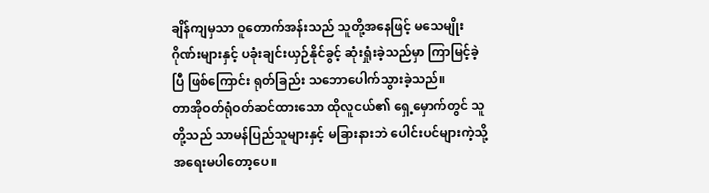ချိန်ကျမှသာ ဝူတောက်အန်းသည် သူတို့အနေဖြင့် မသေမျိုးဂိုဏ်းများနှင့် ပခုံးချင်းယှဉ်နိုင်ခွင့် ဆုံးရှုံးခဲ့သည်မှာ ကြာမြင့်ခဲ့ပြီ ဖြစ်ကြောင်း ရုတ်ခြည်း သဘောပေါက်သွားခဲ့သည်။
တာအိုဝတ်ရုံဝတ်ဆင်ထားသော ထိုလူငယ်၏ ရှေ့မှောက်တွင် သူတို့သည် သာမန်ပြည်သူများနှင့် မခြားနားဘဲ ပေါင်းပင်များကဲ့သို့ အရေးမပါတော့ပေ။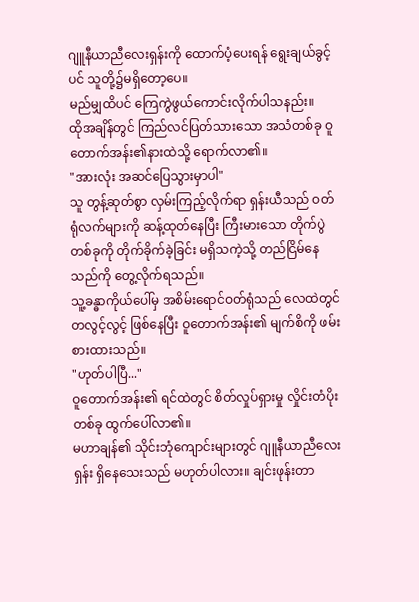ဂျူနီယာညီလေးရှန်းကို ထောက်ပံ့ပေးရန် ရွေးချယ်ခွင့်ပင် သူတို့၌မရှိတော့ပေ။
မည်မျှထိပင် ကြေကွဲဖွယ်ကောင်းလိုက်ပါသနည်း။
ထိုအချိန်တွင် ကြည်လင်ပြတ်သားသော အသံတစ်ခု ဝူတောက်အန်း၏နားထဲသို့ ရောက်လာ၏။
"အားလုံး အဆင်ပြေသွားမှာပါ"
သူ တွန့်ဆုတ်စွာ လှမ်းကြည့်လိုက်ရာ ရှန်းယီသည် ဝတ်ရုံလက်များကို ဆန့်ထုတ်နေပြီး ကြီးမားသော တိုက်ပွဲတစ်ခုကို တိုက်ခိုက်ခဲ့ခြင်း မရှိသကဲ့သို့ တည်ငြိမ်နေသည်ကို တွေ့လိုက်ရသည်။
သူ့ခန္ဓာကိုယ်ပေါ်မှ အစိမ်းရောင်ဝတ်ရုံသည် လေထဲတွင် တလွင့်လွင့် ဖြစ်နေပြီး ဝူတောက်အန်း၏ မျက်စိကို ဖမ်းစားထားသည်။
"ဟုတ်ပါပြီ..."
ဝူတောက်အန်း၏ ရင်ထဲတွင် စိတ်လှုပ်ရှားမှု လှိုင်းတံပိုးတစ်ခု ထွက်ပေါ်လာ၏။
မဟာချန်၏ သိုင်းဘုံကျောင်းများတွင် ဂျူနီယာညီလေးရှန်း ရှိနေသေးသည် မဟုတ်ပါလား။ ချင်းဖုန်းတာ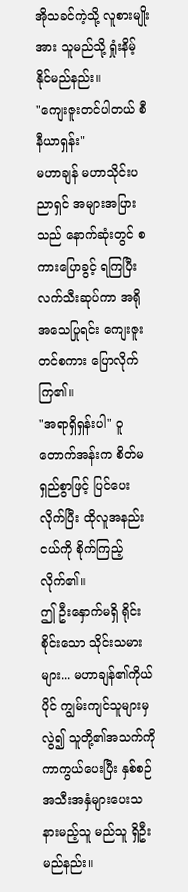အိုသခင်ကဲ့သို့ လူစားမျိုးအား သူမည်သို့ ရှုံးနိမ့်နိုင်မည်နည်း။
"ကျေးဇူးတင်ပါတယ် စီနီယာရှန်း"
မဟာချန် မဟာသိုင်းပညာရှင် အများအပြားသည် နောက်ဆုံးတွင် စကားပြောခွင့် ရကြပြီး လက်သီးဆုပ်ကာ အရိုအသေပြုရင်း ကျေးဇူးတင်စကား ပြောလိုက်ကြ၏။
"အရာရှိရှန်းပါ" ဝူတောက်အန်းက စိတ်မရှည်စွာဖြင့် ပြင်ပေးလိုက်ပြီး ထိုလူအနည်းငယ်ကို စိုက်ကြည့်လိုက်၏။
ဤ ဦးနှောက်မရှိ ရိုင်းစိုင်းသော သိုင်းသမားများ... မဟာချန်၏ကိုယ်ပိုင် ကျွမ်းကျင်သူများမှလွဲ၍ သူတို့၏အသက်ကို ကာကွယ်ပေးပြီး နှစ်စဉ် အသီးအနှံများပေးသနားမည့်သူ မည်သူ ရှိဦးမည်နည်း။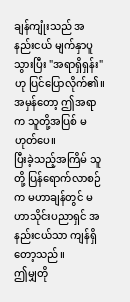ချန်ကျုံးသည် အနည်းငယ် မျက်နှာပူသွားပြီး "အရာရှိရှန်း" ဟု ပြင်ပြောလိုက်၏။
အမှန်တော့ ဤအရာက သူတို့အပြစ် မဟုတ်ပေ။
ပြီးခဲ့သည့်အကြိမ် သူတို့ ပြန်ရောက်လာစဉ်က မဟာချန်တွင် မဟာသိုင်းပညာရှင် အနည်းငယ်သာ ကျန်ရှိတော့သည်။
ဤမျှတို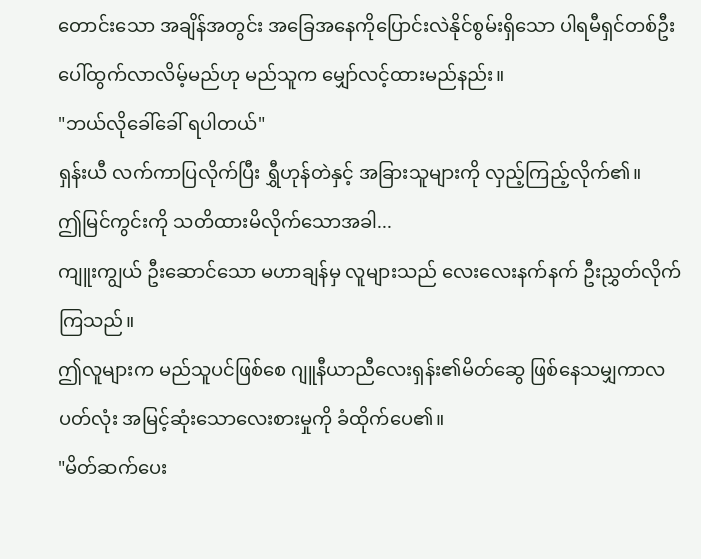တောင်းသော အချိန်အတွင်း အခြေအနေကိုပြောင်းလဲနိုင်စွမ်းရှိသော ပါရမီရှင်တစ်ဦး ပေါ်ထွက်လာလိမ့်မည်ဟု မည်သူက မျှော်လင့်ထားမည်နည်း။
"ဘယ်လိုခေါ်ခေါ် ရပါတယ်"
ရှန်းယီ လက်ကာပြလိုက်ပြီး ရွှီဟုန်တဲနှင့် အခြားသူများကို လှည့်ကြည့်လိုက်၏။
ဤမြင်ကွင်းကို သတိထားမိလိုက်သောအခါ...
ကျူးကျွယ် ဦးဆောင်သော မဟာချန်မှ လူများသည် လေးလေးနက်နက် ဦးညွှတ်လိုက်ကြသည်။
ဤလူများက မည်သူပင်ဖြစ်စေ ဂျူနီယာညီလေးရှန်း၏မိတ်ဆွေ ဖြစ်နေသမျှကာလပတ်လုံး အမြင့်ဆုံးသောလေးစားမှုကို ခံထိုက်ပေ၏။
"မိတ်ဆက်ပေး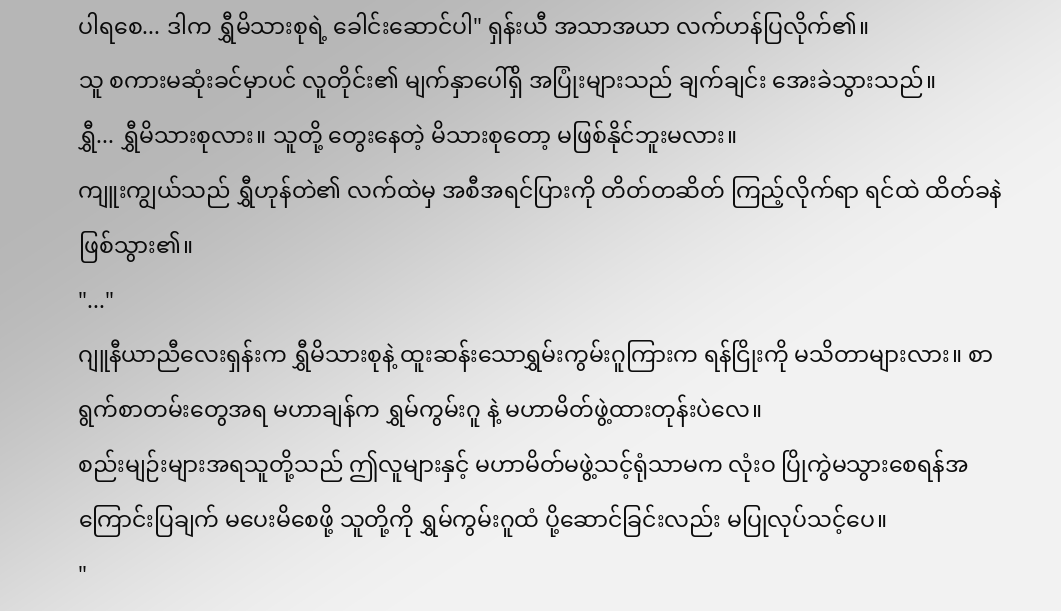ပါရစေ... ဒါက ရွှီမိသားစုရဲ့ ခေါင်းဆောင်ပါ" ရှန်းယီ အသာအယာ လက်ဟန်ပြလိုက်၏။
သူ စကားမဆုံးခင်မှာပင် လူတိုင်း၏ မျက်နှာပေါ်ရှိ အပြုံးများသည် ချက်ချင်း အေးခဲသွားသည်။
ရွှီ... ရွှီမိသားစုလား။ သူတို့ တွေးနေတဲ့ မိသားစုတော့ မဖြစ်နိုင်ဘူးမလား။
ကျူးကျွယ်သည် ရွှီဟုန်တဲ၏ လက်ထဲမှ အစီအရင်ပြားကို တိတ်တဆိတ် ကြည့်လိုက်ရာ ရင်ထဲ ထိတ်ခနဲ ဖြစ်သွား၏။
"..."
ဂျူနီယာညီလေးရှန်းက ရွှီမိသားစုနဲ့ ထူးဆန်းသောရွှမ်းကွမ်းဂူကြားက ရန်ငြိုးကို မသိတာများလား။ စာရွက်စာတမ်းတွေအရ မဟာချန်က ရွှမ်ကွမ်းဂူ နဲ့ မဟာမိတ်ဖွဲ့ထားတုန်းပဲလေ။
စည်းမျဉ်းများအရသူတို့သည် ဤလူများနှင့် မဟာမိတ်မဖွဲ့သင့်ရုံသာမက လုံးဝ ပြိုကွဲမသွားစေရန်အကြောင်းပြချက် မပေးမိစေဖို့ သူတို့ကို ရွှမ်ကွမ်းဂူထံ ပို့ဆောင်ခြင်းလည်း မပြုလုပ်သင့်ပေ။
"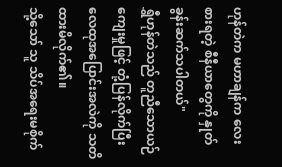ဟုန်တဲက မဟာချန်က လေးစားရတဲ့ စီနီယာတွေကို နှုတ်ခွန်းဆက်သပါတယ်"
ရွှီဟုန်တဲသည် တူညီသောယဉ်ကျေးမှုဖြင့် တုံ့ပြန်လိုက်ပြီး လေထုအပြောင်းအလဲကို သတိထားမိလိုက်၏။
သို့သော် သူ သိပ်အရေးမစိုက်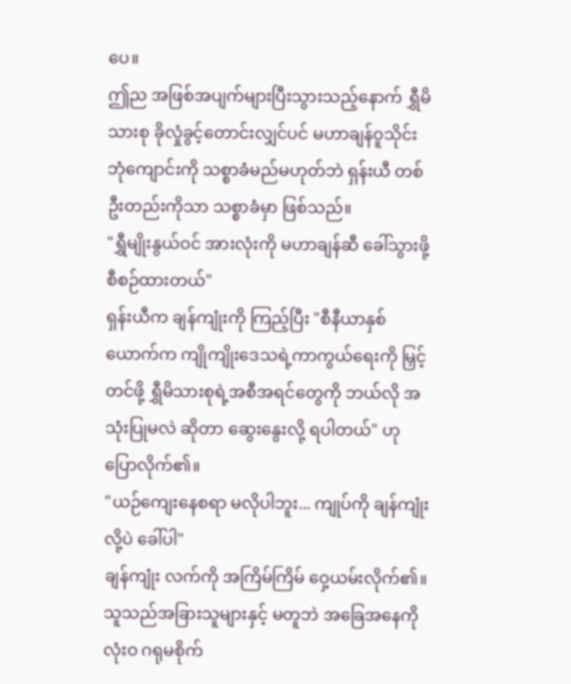ပေ။
ဤည အဖြစ်အပျက်များပြီးသွားသည့်နောက် ရွှီမိသားစု ခိုလှုံခွင့်တောင်းလျှင်ပင် မဟာချန်ဝူသိုင်းဘုံကျောင်းကို သစ္စာခံမည်မဟုတ်ဘဲ ရှန်းယီ တစ်ဦးတည်းကိုသာ သစ္စာခံမှာ ဖြစ်သည်။
"ရွှီမျိုးနွယ်ဝင် အားလုံးကို မဟာချန်ဆီ ခေါ်သွားဖို့ စီစဉ်ထားတယ်"
ရှန်းယီက ချန်ကျုံးကို ကြည့်ပြီး "စီနီယာနှစ်ယောက်က ကျိုကျိုးဒေသရဲ့ကာကွယ်ရေးကို မြှင့်တင်ဖို့ ရွှီမိသားစုရဲ့အစီအရင်တွေကို ဘယ်လို အသုံးပြုမလဲ ဆိုတာ ဆွေးနွေးလို့ ရပါတယ်" ဟု ပြောလိုက်၏။
"ယဉ်ကျေးနေစရာ မလိုပါဘူး... ကျုပ်ကို ချန်ကျုံးလို့ပဲ ခေါ်ပါ"
ချန်ကျုံး လက်ကို အကြိမ်ကြိမ် ဝှေ့ယမ်းလိုက်၏။ သူသည်အခြားသူများနှင့် မတူဘဲ အခြေအနေကို လုံးဝ ဂရုမစိုက်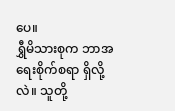ပေ။
ရွှီမိသားစုက ဘာအရေးစိုက်စရာ ရှိလို့လဲ။ သူတို့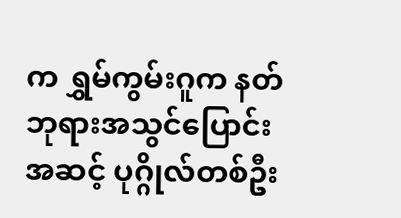က ရွှမ်ကွမ်းဂူက နတ်ဘုရားအသွင်ပြောင်းအဆင့် ပုဂ္ဂိုလ်တစ်ဦး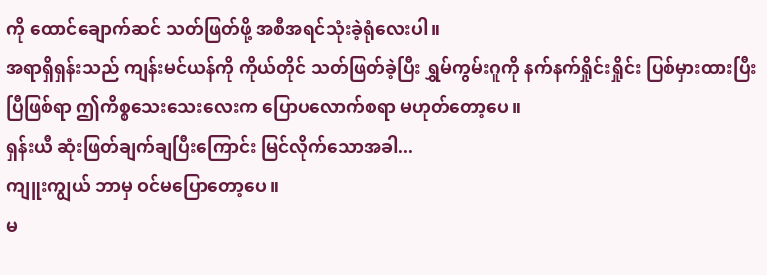ကို ထောင်ချောက်ဆင် သတ်ဖြတ်ဖို့ အစီအရင်သုံးခဲ့ရုံလေးပါ။
အရာရှိရှန်းသည် ကျန်းမင်ယန်ကို ကိုယ်တိုင် သတ်ဖြတ်ခဲ့ပြီး ရွှမ်ကွမ်းဂူကို နက်နက်ရှိုင်းရှိုင်း ပြစ်မှားထားပြီးပြီဖြစ်ရာ ဤကိစ္စသေးသေးလေးက ပြောပလောက်စရာ မဟုတ်တော့ပေ။
ရှန်းယီ ဆုံးဖြတ်ချက်ချပြီးကြောင်း မြင်လိုက်သောအခါ...
ကျူးကျွယ် ဘာမှ ဝင်မပြောတော့ပေ။
မ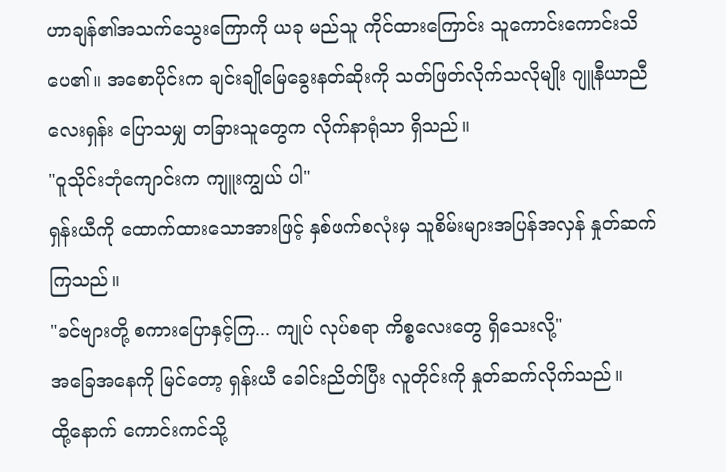ဟာချန်၏အသက်သွေးကြောကို ယခု မည်သူ ကိုင်ထားကြောင်း သူကောင်းကောင်းသိပေ၏။ အစောပိုင်းက ချင်းချိုမြေခွေးနတ်ဆိုးကို သတ်ဖြတ်လိုက်သလိုမျိုး ဂျူနီယာညီလေးရှန်း ပြောသမျှ တခြားသူတွေက လိုက်နာရုံသာ ရှိသည်။
"ဝူသိုင်းဘုံကျောင်းက ကျူးကျွယ် ပါ"
ရှန်းယီကို ထောက်ထားသောအားဖြင့် နှစ်ဖက်စလုံးမှ သူစိမ်းများအပြန်အလှန် နှုတ်ဆက်ကြသည်။
"ခင်ဗျားတို့ စကားပြောနှင့်ကြ... ကျုပ် လုပ်စရာ ကိစ္စလေးတွေ ရှိသေးလို့"
အခြေအနေကို မြင်တော့ ရှန်းယီ ခေါင်းညိတ်ပြီး လူတိုင်းကို နှုတ်ဆက်လိုက်သည်။
ထို့နောက် ကောင်းကင်သို့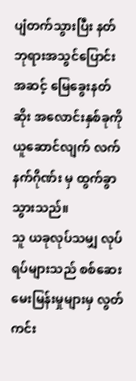ပျံတက်သွားပြီး နတ်ဘုရားအသွင်ပြောင်းအဆင့် မြေခွေးနတ်ဆိုး အလောင်းနှစ်ခုကို ယူဆောင်လျက် လက်နက်ဂိုဏ်း မှ ထွက်ခွာသွားသည်။
သူ ယခုလုပ်သမျှ လုပ်ရပ်များသည် စစ်ဆေးမေးမြန်းမှုများမှ လွတ်ကင်း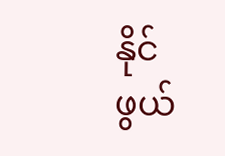နိုင်ဖွယ်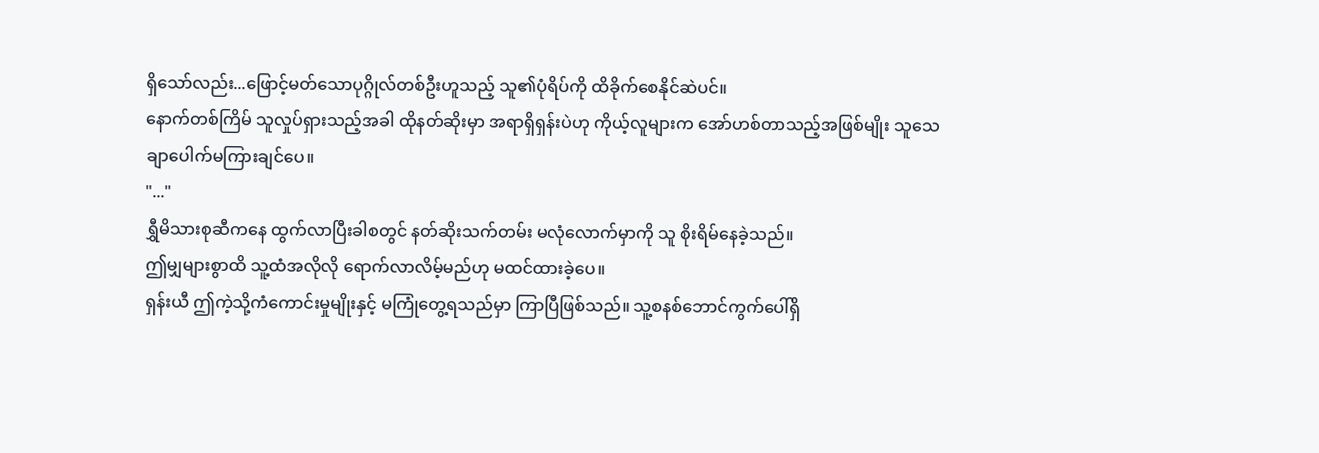ရှိသော်လည်း...ဖြောင့်မတ်သောပုဂ္ဂိုလ်တစ်ဦးဟူသည့် သူ၏ပုံရိပ်ကို ထိခိုက်စေနိုင်ဆဲပင်။
နောက်တစ်ကြိမ် သူလှုပ်ရှားသည့်အခါ ထိုနတ်ဆိုးမှာ အရာရှိရှန်းပဲဟု ကိုယ့်လူများက အော်ဟစ်တာသည့်အဖြစ်မျိုး သူသေချာပေါက်မကြားချင်ပေ။
"..."
ရွှီမိသားစုဆီကနေ ထွက်လာပြီးခါစတွင် နတ်ဆိုးသက်တမ်း မလုံလောက်မှာကို သူ စိုးရိမ်နေခဲ့သည်။
ဤမျှများစွာထိ သူ့ထံအလိုလို ရောက်လာလိမ့်မည်ဟု မထင်ထားခဲ့ပေ။
ရှန်းယီ ဤကဲ့သို့ကံကောင်းမှုမျိုးနှင့် မကြုံတွေ့ရသည်မှာ ကြာပြီဖြစ်သည်။ သူ့စနစ်ဘောင်ကွက်ပေါ်ရှိ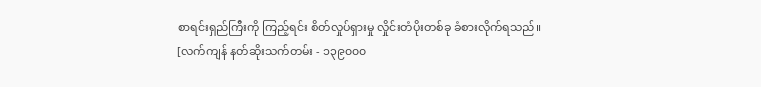စာရင်းရှည်ကြီးကို ကြည့်ရင်း စိတ်လှုပ်ရှားမှု လှိုင်းတံပိုးတစ်ခု ခံစားလိုက်ရသည်။
[လက်ကျန် နတ်ဆိုးသက်တမ်း - ၁၃၉၀၀၀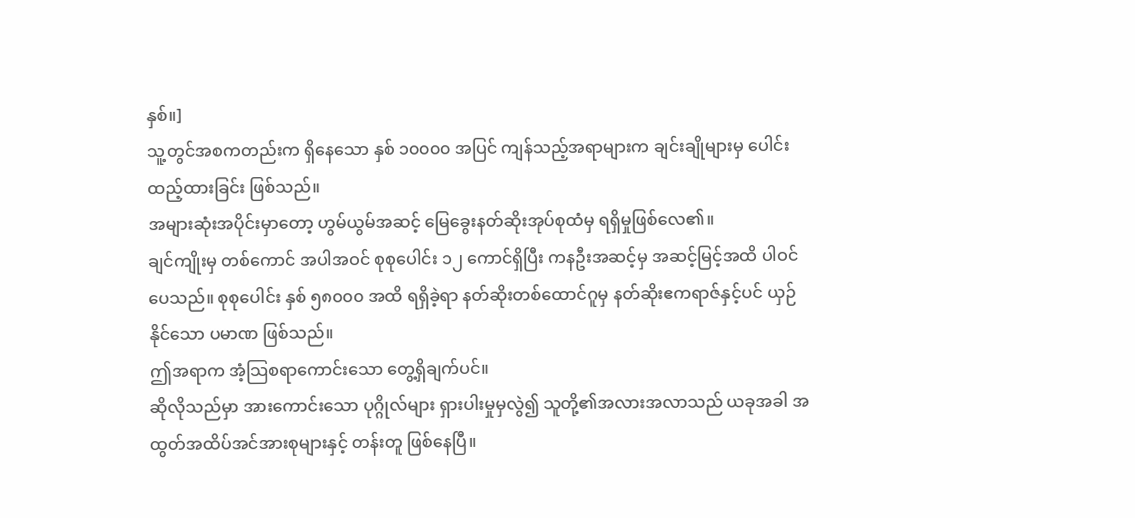နှစ်။]
သူ့တွင်အစကတည်းက ရှိနေသော နှစ် ၁၀၀၀၀ အပြင် ကျန်သည့်အရာများက ချင်းချိုများမှ ပေါင်းထည့်ထားခြင်း ဖြစ်သည်။
အများဆုံးအပိုင်းမှာတော့ ဟွမ်ယွမ်အဆင့် မြေခွေးနတ်ဆိုးအုပ်စုထံမှ ရရှိမှုဖြစ်လေ၏။
ချင်ကျိုးမှ တစ်ကောင် အပါအဝင် စုစုပေါင်း ၁၂ ကောင်ရှိပြီး ကနဦးအဆင့်မှ အဆင့်မြင့်အထိ ပါဝင်ပေသည်။ စုစုပေါင်း နှစ် ၅၈၀၀၀ အထိ ရရှိခဲ့ရာ နတ်ဆိုးတစ်ထောင်ဂူမှ နတ်ဆိုးဧကရာဇ်နှင့်ပင် ယှဉ်နိုင်သော ပမာဏ ဖြစ်သည်။
ဤအရာက အံ့သြစရာကောင်းသော တွေ့ရှိချက်ပင်။
ဆိုလိုသည်မှာ အားကောင်းသော ပုဂ္ဂိုလ်များ ရှားပါးမှုမှလွဲ၍ သူတို့၏အလားအလာသည် ယခုအခါ အထွတ်အထိပ်အင်အားစုများနှင့် တန်းတူ ဖြစ်နေပြီ။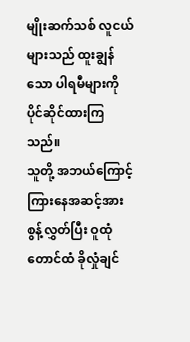မျိုးဆက်သစ် လူငယ်များသည် ထူးချွန်သော ပါရမီများကို ပိုင်ဆိုင်ထားကြသည်။
သူတို့ အဘယ်ကြောင့်ကြားနေအဆင့်အား စွန့်လွှတ်ပြီး ဝူထုံတောင်ထံ ခိုလှုံချင်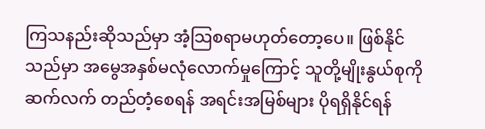ကြသနည်းဆိုသည်မှာ အံ့သြစရာမဟုတ်တော့ပေ။ ဖြစ်နိုင်သည်မှာ အမွေအနှစ်မလုံလောက်မှုကြောင့် သူတို့မျိုးနွယ်စုကို ဆက်လက် တည်တံ့စေရန် အရင်းအမြစ်များ ပိုရရှိနိုင်ရန်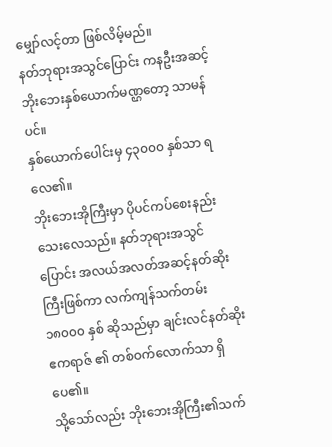မျှော်လင့်တာ ဖြစ်လိမ့်မည်။
နတ်ဘုရားအသွင်ပြောင်း ကနဦးအဆင့် ဘိုးဘေးနှစ်ယောက်မဏ္ဌတော့ သာမန်ပင်။
နှစ်ယောက်ပေါင်းမှ ၄၃၀၀၀ နှစ်သာ ရလေ၏။
ဘိုးဘေးအိုကြီးမှာ ပိုပင်ကပ်စေးနည်းသေးလေသည်။ နတ်ဘုရားအသွင်ပြောင်း အလယ်အလတ်အဆင့်နတ်ဆိုးကြီးဖြစ်ကာ လက်ကျန်သက်တမ်း ၁၈၀၀၀ နှစ် ဆိုသည်မှာ ချင်းလင်နတ်ဆိုးဧကရာဇ် ၏ တစ်ဝက်လောက်သာ ရှိပေ၏။
သို့သော်လည်း ဘိုးဘေးအိုကြီး၏သက်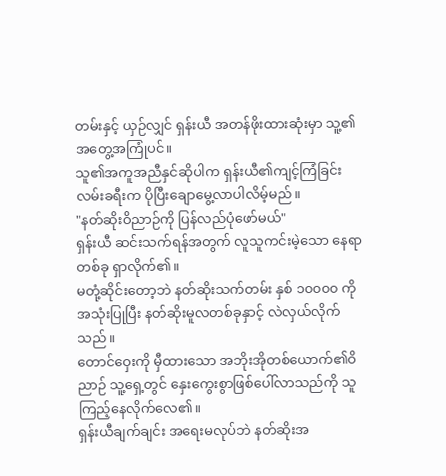တမ်းနှင့် ယှဉ်လျှင် ရှန်းယီ အတန်ဖိုးထားဆုံးမှာ သူ့၏ အတွေ့အကြုံပင်။
သူ၏အကူအညီနှင်ဆိုပါက ရှန်းယီ၏ကျင့်ကြံခြင်းလမ်းခရီးက ပိုပြီးချောမွေ့လာပါလိမ့်မည်။
"နတ်ဆိုးဝိညာဉ်ကို ပြန်လည်ပုံဖော်မယ်"
ရှန်းယီ ဆင်းသက်ရန်အတွက် လူသူကင်းမဲ့သော နေရာတစ်ခု ရှာလိုက်၏။
မတုံ့ဆိုင်းတော့ဘဲ နတ်ဆိုးသက်တမ်း နှစ် ၁၀၀၀၀ ကို အသုံးပြုပြီး နတ်ဆိုးမူလတစ်ခုနှာင့် လဲလှယ်လိုက်သည်။
တောင်ဝှေးကို မှီထားသော အဘိုးအိုတစ်ယောက်၏ဝိညာဉ် သူ့ရှေ့တွင် နှေးကွေးစွာဖြစ်ပေါ်လာသည်ကို သူကြည့်နေလိုက်လေ၏။
ရှန်းယီချက်ချင်း အရေးမလုပ်ဘဲ နတ်ဆိုးအ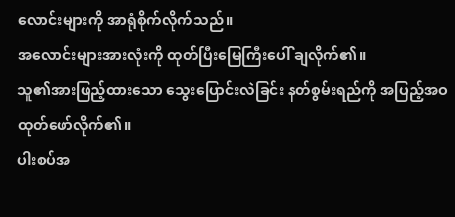လောင်းများကို အာရုံစိုက်လိုက်သည်။
အလောင်းများအားလုံးကို ထုတ်ပြီးမြေကြီးပေါ် ချလိုက်၏။
သူ၏အားဖြည့်ထားသော သွေးပြောင်းလဲခြင်း နတ်စွမ်းရည်ကို အပြည့်အဝ ထုတ်ဖော်လိုက်၏။
ပါးစပ်အ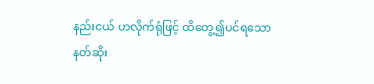နည်းငယ် ဟလိုက်ရုံဖြင့် ထိတွေ့၍ပင်ရသော နတ်ဆိုး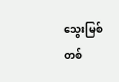သွေးမြစ်တစ်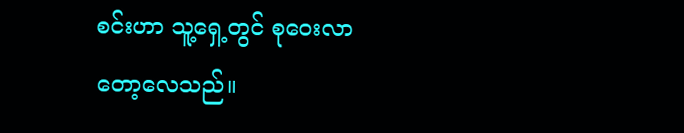စင်းဟာ သူ့ရှေ့တွင် စုဝေးလာတော့လေသည်။